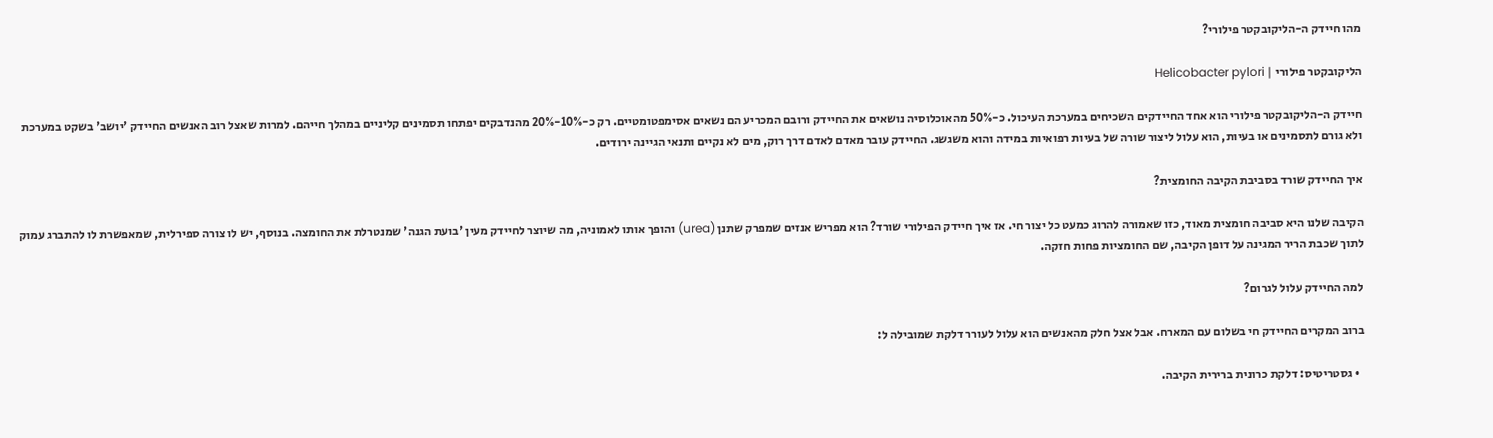מהו חיידק ה-הליקובקטר פילורי?

הליקובקטר פילורי | Helicobacter pylori

חיידק ה-הליקובקטר פילורי הוא אחד החיידקים השכיחים במערכת העיכול. כ-50% מהאוכלוסיה נושאים את החיידק ורובם המכריע הם נשאים אסימפטומטיים. רק כ-10%-20% מהנדבקים יפתחו תסמינים קליניים במהלך חייהם. למרות שאצל רוב האנשים החיידק 'יושב' בשקט במערכת ולא גורם לתסמינים או בעיות, הוא עלול ליצור שורה של בעיות רפואיות במידה והוא משגשג. החיידק עובר מאדם לאדם דרך רוק, מים לא נקיים ותנאי הגיינה ירודים.

איך החיידק שורד בסביבת הקיבה החומצית?

הקיבה שלנו היא סביבה חומצית מאוד, כזו שאמורה להרוג כמעט כל יצור חי. אז איך חיידק הפילורי שורד? הוא מפריש אנזים שמפרק שתנן (urea) והופך אותו לאמוניה, מה שיוצר לחיידק מעין 'בועת הגנה' שמנטרלת את החומצה. בנוסף, יש לו צורה ספירלית, שמאפשרת לו להתברג עמוק לתוך שכבת הריר המגינה על דופן הקיבה, שם החומציות פחות חזקה.

למה החיידק עלול לגרום?

ברוב המקרים החיידק חי בשלום עם המארח. אבל אצל חלק מהאנשים הוא עלול לעורר דלקת שמובילה ל:

  • גסטריטיס: דלקת כרונית ברירית הקיבה.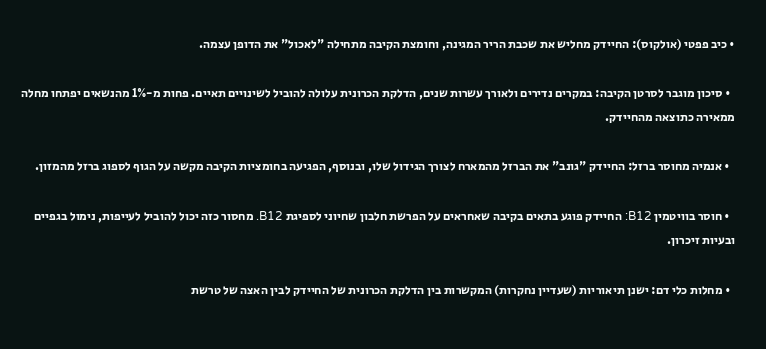• כיב פפטי (אולקוס): החיידק מחליש את שכבת הריר המגינה, וחומצת הקיבה מתחילה "לאכול" את הדופן עצמה.

  • סיכון מוגבר לסרטן הקיבה: במקרים נדירים ולאורך עשרות שנים, הדלקת הכרונית עלולה להוביל לשינויים תאיים. פחות מ-1% מהנשאים יפתחו מחלה ממאירה כתוצאה מהחיידק.

  • אנמיה מחוסר ברזל: החיידק "גונב" את הברזל מהמארח לצורך הגידול שלו, ובנוסף, הפגיעה בחומציות הקיבה מקשה על הגוף לספוג ברזל מהמזון.

  • חוסר בוויטמין B12: החיידק פוגע בתאים בקיבה שאחראים על הפרשת חלבון שחיוני לספיגת B12. מחסור כזה יכול להוביל לעייפות, נימול בגפיים ובעיות זיכרון.

  • מחלות כלי דם: ישנן תיאוריות (שעדיין נחקרות) המקשרות בין הדלקת הכרונית של החיידק לבין האצה של טרשת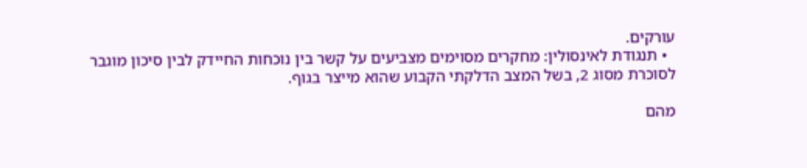עורקים.
  • תנגודת לאינסולין: מחקרים מסוימים מצביעים על קשר בין נוכחות החיידק לבין סיכון מוגבר לסוכרת מסוג 2, בשל המצב הדלקתי הקבוע שהוא מייצר בגוף.

מהם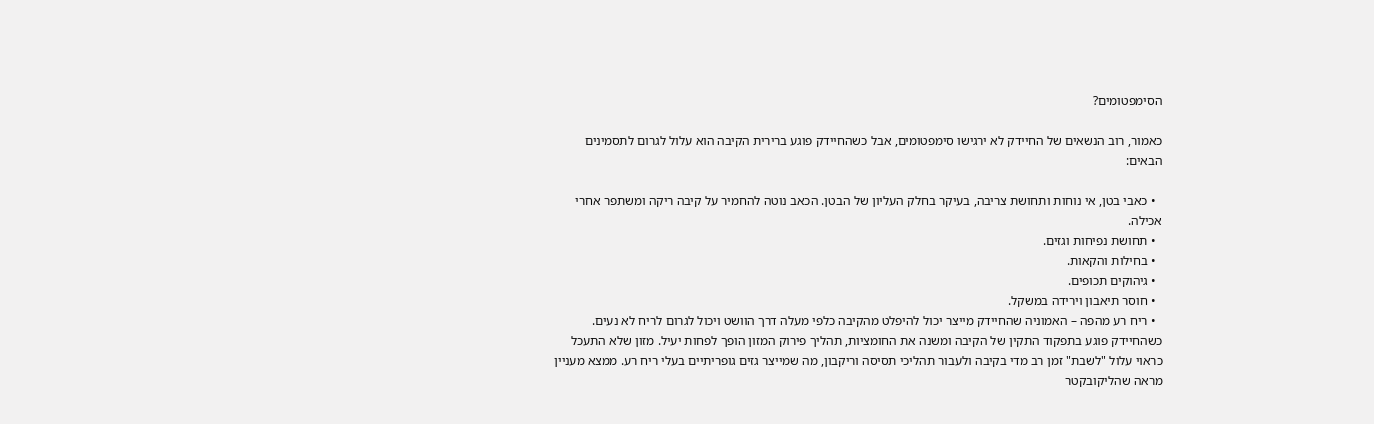הסימפטומים?

כאמור, רוב הנשאים של החיידק לא ירגישו סימפטומים, אבל כשהחיידק פוגע ברירית הקיבה הוא עלול לגרום לתסמינים הבאים:

  • כאבי בטן, אי נוחות ותחושת צריבה, בעיקר בחלק העליון של הבטן. הכאב נוטה להחמיר על קיבה ריקה ומשתפר אחרי אכילה.
  • תחושת נפיחות וגזים.
  • בחילות והקאות.
  • גיהוקים תכופים.
  • חוסר תיאבון וירידה במשקל.
  • ריח רע מהפה – האמוניה שהחיידק מייצר יכול להיפלט מהקיבה כלפי מעלה דרך הוושט ויכול לגרום לריח לא נעים. כשהחיידק פוגע בתפקוד התקין של הקיבה ומשנה את החומציות, תהליך פירוק המזון הופך לפחות יעיל. מזון שלא התעכל כראוי עלול "לשבת" זמן רב מדי בקיבה ולעבור תהליכי תסיסה וריקבון, מה שמייצר גזים גופריתיים בעלי ריח רע. ממצא מעניין מראה שהליקובקטר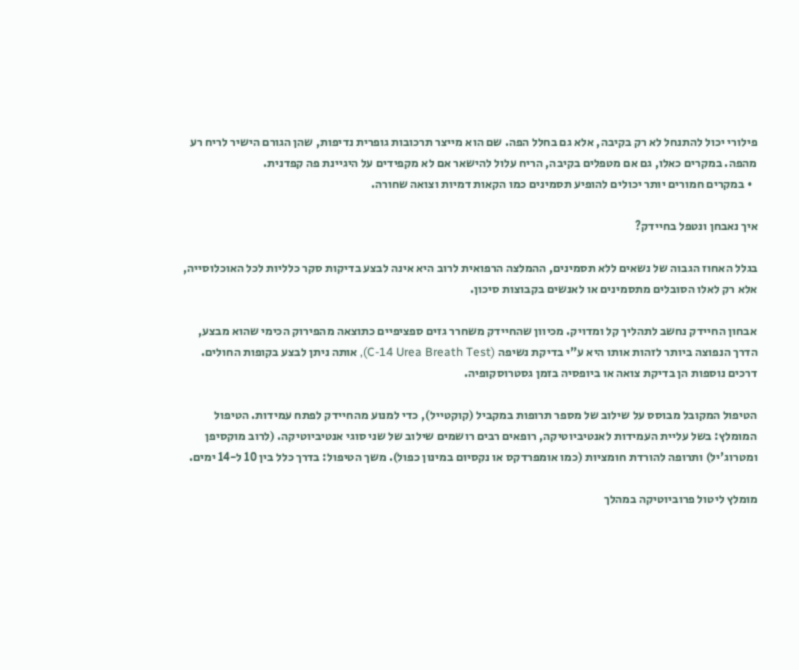פילורי יכול להתנחל לא רק בקיבה, אלא גם בחלל הפה. שם הוא מייצר תרכובות גופרית נדיפות, שהן הגורם הישיר לריח רע מהפה. במקרים כאלו, גם אם מטפלים בקיבה, הריח עלול להישאר אם לא מקפידים על היגיינת פה קפדנית.
  • במקרים חמורים יותר יכולים להופיע תסמינים כמו הקאות דמיות וצואה שחורה.

איך נאבחן ונטפל בחיידק?

בגלל האחוז הגבוה של נשאים ללא תסמינים, ההמלצה הרפואית לרוב היא אינה לבצע בדיקות סקר כלליות לכל האוכלוסייה, אלא רק לאלו הסובלים מתסמינים או לאנשים בקבוצות סיכון.

אבחון החיידק נחשב לתהליך קל ומדויק. מכיוון שהחיידק משחרר גזים ספציפיים כתוצאה מהפירוק הכימי שהוא מבצע, הדרך הנפוצה ביותר לזהות אותו היא ע"י בדיקת נשיפה (C-14 Urea Breath Test), אותה ניתן לבצע בקופות החולים. דרכים נוספות הן בדיקת צואה או ביופסיה בזמן גסטרוסקופיה.

הטיפול המקובל מבוסס על שילוב של מספר תרופות במקביל (קוקטייל), כדי למנוע מהחיידק לפתח עמידות. הטיפול המומלץ: בשל עליית העמידות לאנטיביוטיקה, רופאים רבים רושמים שילוב של שני סוגי אנטיביוטיקה. (לרוב מוקסיפן ומטרוג'יל) ותרופה להורדת חומציות (כמו אומפרדקס או נקסיום במינון כפול). משך הטיפול: בדרך כלל בין 10 ל-14 ימים.

מומלץ ליטול פרוביוטיקה במהלך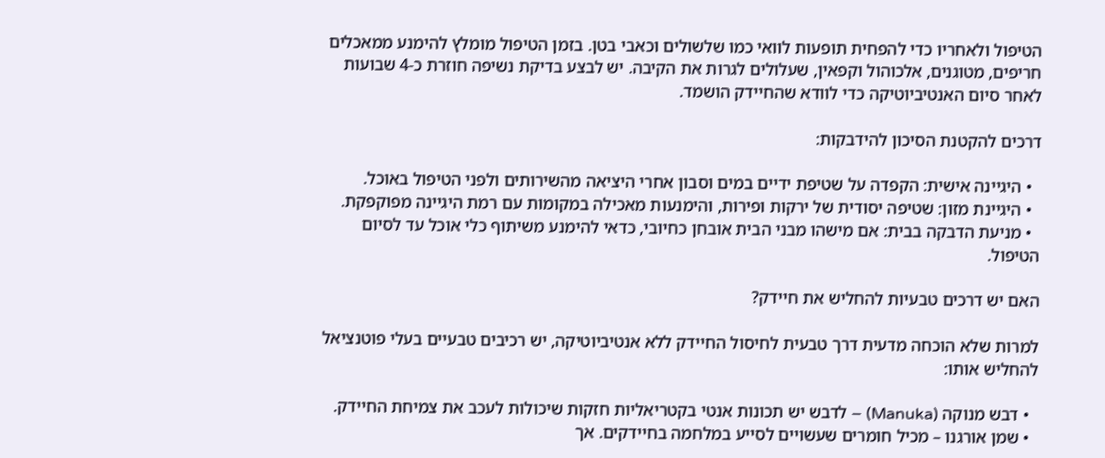הטיפול ולאחריו כדי להפחית תופעות לוואי כמו שלשולים וכאבי בטן. בזמן הטיפול מומלץ להימנע ממאכלים חריפים, מטוגנים, אלכוהול וקפאין, שעלולים לגרות את הקיבה. יש לבצע בדיקת נשיפה חוזרת כ-4 שבועות לאחר סיום האנטיביוטיקה כדי לוודא שהחיידק הושמד.

דרכים להקטנת הסיכון להידבקות:

  • היגיינה אישית: הקפדה על שטיפת ידיים במים וסבון אחרי היציאה מהשירותים ולפני הטיפול באוכל.
  • היגיינת מזון: שטיפה יסודית של ירקות ופירות, והימנעות מאכילה במקומות עם רמת היגיינה מפוקפקת.
  • מניעת הדבקה בבית: אם מישהו מבני הבית אובחן כחיובי, כדאי להימנע משיתוף כלי אוכל עד לסיום הטיפול.

האם יש דרכים טבעיות להחליש את חיידק?

למרות שלא הוכחה מדעית דרך טבעית לחיסול החיידק ללא אנטיביוטיקה, יש רכיבים טבעיים בעלי פוטנציאל להחליש אותו:

  • דבש מנוקה (Manuka) – לדבש יש תכונות אנטי בקטריאליות חזקות שיכולות לעכב את צמיחת החיידק.
  • שמן אורגנו – מכיל חומרים שעשויים לסייע במלחמה בחיידקים. אך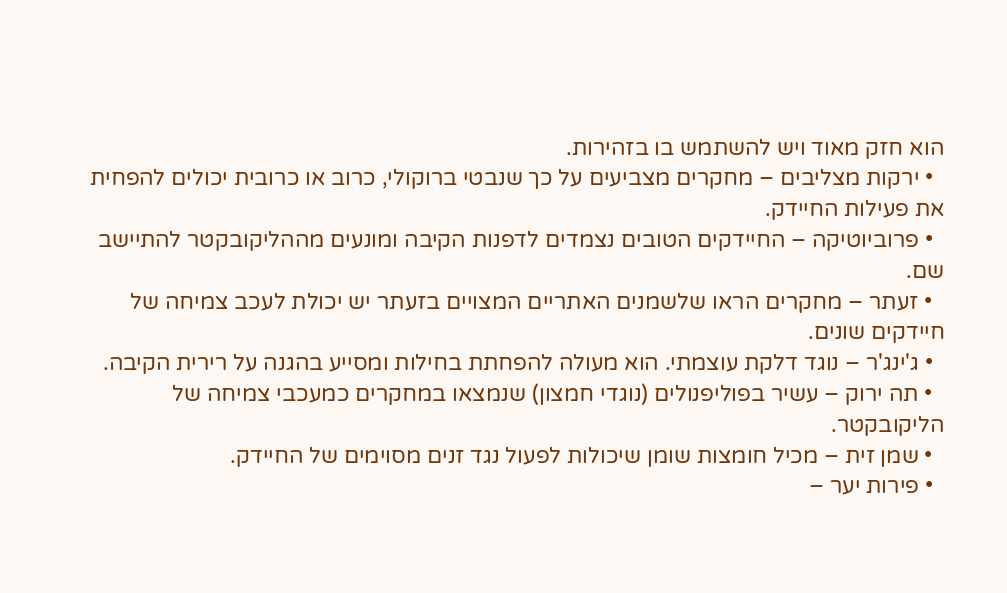הוא חזק מאוד ויש להשתמש בו בזהירות.
  • ירקות מצליבים – מחקרים מצביעים על כך שנבטי ברוקולי, כרוב או כרובית יכולים להפחית את פעילות החיידק.
  • פרוביוטיקה – החיידקים הטובים נצמדים לדפנות הקיבה ומונעים מההליקובקטר להתיישב שם.
  • זעתר – מחקרים הראו שלשמנים האתריים המצויים בזעתר יש יכולת לעכב צמיחה של חיידקים שונים.
  • ג'ינג'ר – נוגד דלקת עוצמתי. הוא מעולה להפחתת בחילות ומסייע בהגנה על רירית הקיבה.
  • תה ירוק – עשיר בפוליפנולים (נוגדי חמצון) שנמצאו במחקרים כמעכבי צמיחה של הליקובקטר.
  • שמן זית – מכיל חומצות שומן שיכולות לפעול נגד זנים מסוימים של החיידק.
  • פירות יער –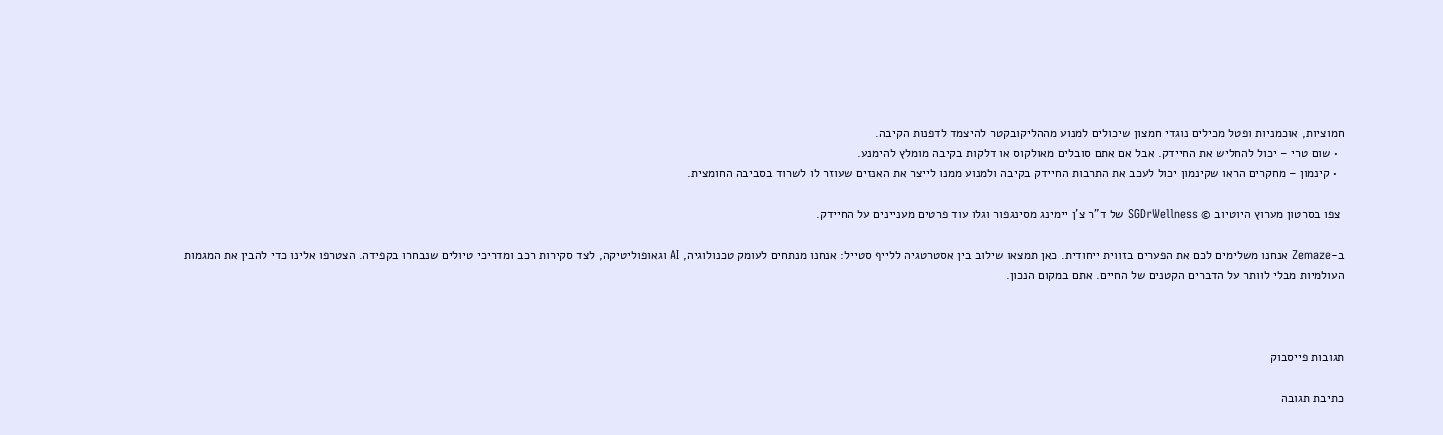חמוציות, אוכמניות ופטל מכילים נוגדי חמצון שיכולים למנוע מההליקובקטר להיצמד לדפנות הקיבה.
  • שום טרי – יכול להחליש את החיידק. אבל אם אתם סובלים מאולקוס או דלקות בקיבה מומלץ להימנע.
  • קינמון – מחקרים הראו שקינמון יכול לעכב את התרבות החיידק בקיבה ולמנוע ממנו לייצר את האנזים שעוזר לו לשרוד בסביבה החומצית.

 צפו בסרטון מערוץ היוטיוב © SGDrWellness של ד"ר צ'ן יימינג מסינגפור וגלו עוד פרטים מעניינים על החיידק.

ב-Zemaze אנחנו משלימים לכם את הפערים בזווית ייחודית. כאן תמצאו שילוב בין אסטרטגיה ללייף סטייל: אנחנו מנתחים לעומק טכנולוגיה, AI וגאופוליטיקה, לצד סקירות רכב ומדריכי טיולים שנבחרו בקפידה. הצטרפו אלינו כדי להבין את המגמות העולמיות מבלי לוותר על הדברים הקטנים של החיים. אתם במקום הנכון.



תגובות פייסבוק

כתיבת תגובה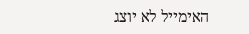האימייל לא יוצג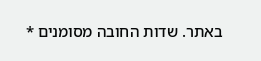באתר. שדות החובה מסומנים *